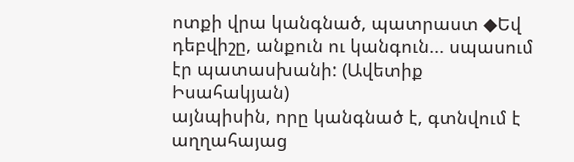ոտքի վրա կանգնած, պատրաստ ◆Եվ դեբվիշը, անքուն ու կանգուն... սպասում էր պատասխանի: (Ավետիք Իսահակյան)
այնպիսին, որը կանգնած է, գտնվում է աղղահայաց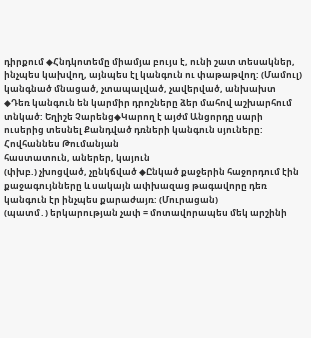դիրքում ◆Հնդկոտեմը միամյա բույս է, ունի շատ տեսակներ, ինչպես կախվող, այնպես էլ կանգուն ու փաթաթվող: (Մամուլ)
կանգնած մնացած, չտապալված, չավերված, անխախտ ◆Դեռ կանգուն են կարմիր դրոշները ձեր մահով աշխարհում տնկած: Եղիշե Չարենց◆Կարող է այժմ Անցորդը սարի ուսերից տեսնել Քանդված դռների կանգուն սյուները: Հովհաննես Թումանյան
հաստատուն, աներեր, կայուն
(փխբ.) չխոցված, չընկճված ◆Ընկած քաջերին հաջորդում էին քաջագույնները և սակայն ափխազաց թագավորը դեռ կանգուն էր ինչպես քարաժայռ: (Մուրացան)
(պատմ․) երկարության չափ = մոտավորապես մեկ արշինի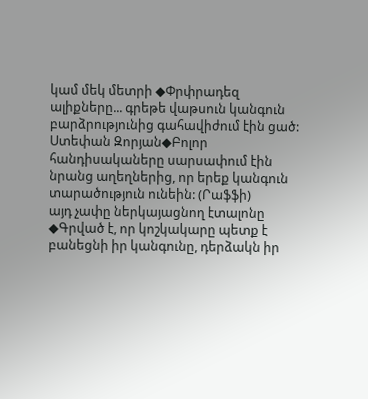կամ մեկ մետրի ◆Փրփրադեզ ալիքները... գրեթե վաթսուն կանգուն բարձրությունից գահավիժում էին ցած: Ստեփան Զորյան◆Բոլոր հանդիսակաները սարսափում էին նրանց աղեղներից, որ երեք կանգուն տարածություն ունեին: (Րաֆֆի)
այդ չափը ներկայացնող էտալոնը ◆Գրված է, որ կոշկակարը պետք է բանեցնի իր կանգունը, դերձակն իր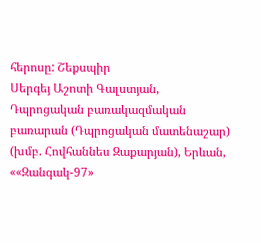հերոսը: Շեքսպիր
Սերգեյ Աշոտի Գալստյան, Դպրոցական բառակազմական բառարան (Դպրոցական մատենաշար) (խմբ. Հովհաննես Զաքարյան), Երևան, ««Զանգակ-97»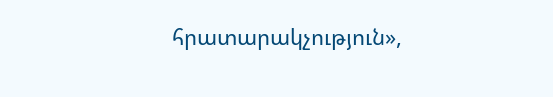հրատարակչություն»,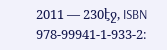2011 — 230էջ, ISBN 978-99941-1-933-2։